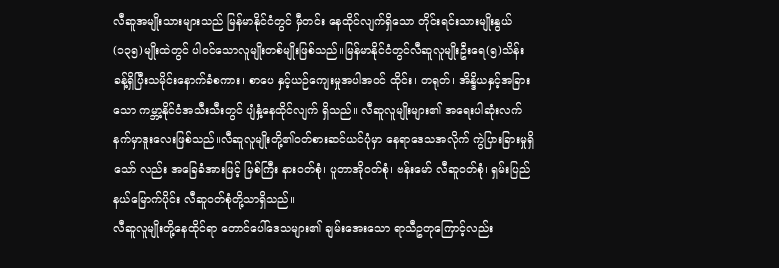လီဆူအမျိုးသားများသည် မြန်မာနိုင်ငံတွင် မှီတင်း နေထိုင်လျက်ရှိသော တိုင်းရင်းသားမျိုးနွယ် (၁၃၅)မျိုးထဲတွင် ပါဝင်သောလူမျိုးတစ်မျိုးဖြစ်သည်။မြန်မာနိုင်ငံတွင်လီဆူလူမျိုးဦးရေ(၅)သိန်းခန့်ရှိပြီးသမိုင်းနောက်ခံစကား၊ စာပေ နှင့်ယဉ်ကျေးမှုအပါအဝင် ထိုင်း၊ တရုတ်၊ အိန္ဒိယနှင့်အခြားသော ကမ္ဘာ့နိုင်ငံအသီးသီးတွင် ပျံနှံ့နေထိုင်လျက် ရှိသည်။ လီဆူလူမျိုးများ၏ အရေးပါဆုံးလက်နက်မှာဒူးလေးဖြစ်သည်။လီဆူလူမျိုးတို့၏ဝတ်စားဆင်ယင်ပုံမှာ နေရာဒေသအလိုက် ကွဲပြားခြားမှုရှိသော် လည်း အခြေခံအားဖြင့် မြစ်ကြီး နားဝတ်စုံ၊ ပူတာအိုဝတ်စုံ၊ ဗန်းမော် လီဆူဝတ်စုံ၊ ရှမ်းပြည် နယ်မြောက်ပိုင်း လီဆူဝတ်စုံတို့သာရှိသည်။
လီဆူလူမျိုးတို့နေထိုင်ရာ တောင်ပေါ်ဒေသများ၏ ချမ်းအေးသော ရာသီဥတုကြောင့်လည်း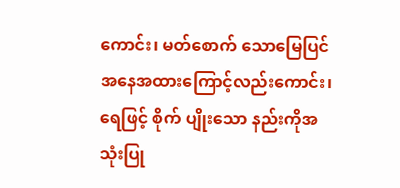ကောင်း၊ မတ်စောက် သောမြေပြင် အနေအထားကြောင့်လည်းကောင်း၊ ရေဖြင့် စိုက် ပျိုးသော နည်းကိုအသုံးပြု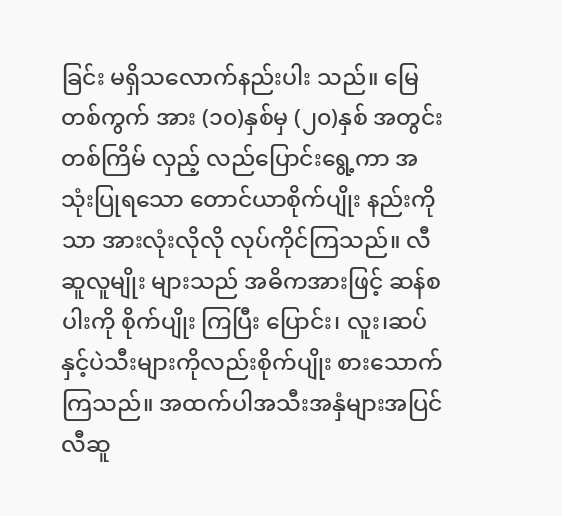ခြင်း မရှိသလောက်နည်းပါး သည်။ မြေတစ်ကွက် အား (၁၀)နှစ်မှ (၂၀)နှစ် အတွင်းတစ်ကြိမ် လှည့် လည်ပြောင်းရွေ့ကာ အသုံးပြုရသော တောင်ယာစိုက်ပျိုး နည်းကိုသာ အားလုံးလိုလို လုပ်ကိုင်ကြသည်။ လီဆူလူမျိုး များသည် အဓိကအားဖြင့် ဆန်စပါးကို စိုက်ပျိုး ကြပြီး ပြောင်း၊ လူး၊ဆပ်နှင့်ပဲသီးများကိုလည်းစိုက်ပျိုး စားသောက်ကြသည်။ အထက်ပါအသီးအနှံများအပြင်လီဆူ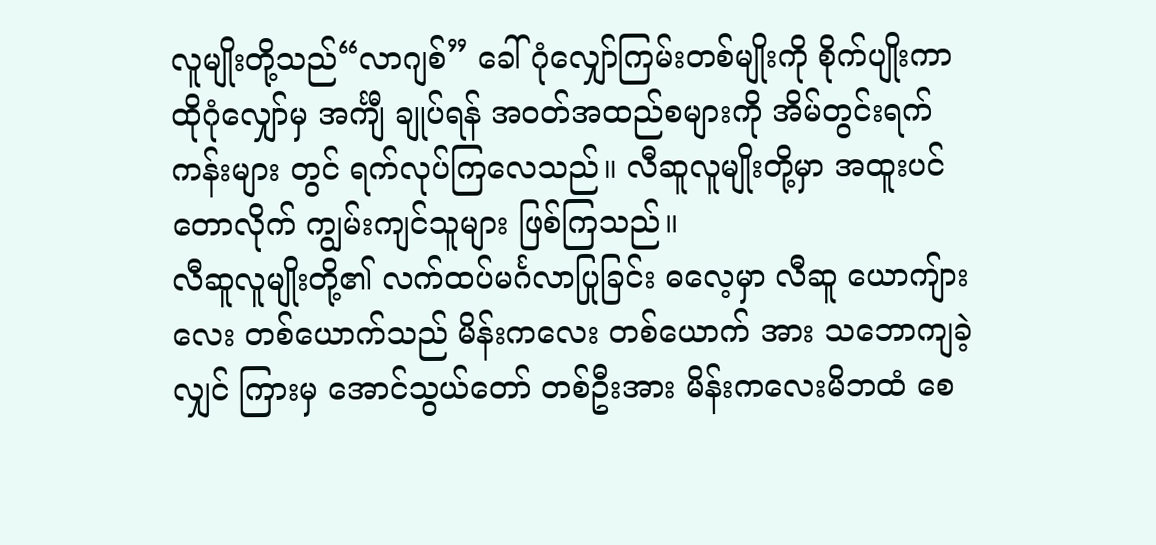လူမျိုးတို့သည်“လာဂျစ်” ခေါ် ဂုံလျှော်ကြမ်းတစ်မျိုးကို စိုက်ပျိုးကာ ထိုဂုံလျှော်မှ အင်္ကျီ ချုပ်ရန် အဝတ်အထည်စများကို အိမ်တွင်းရက်ကန်းများ တွင် ရက်လုပ်ကြလေသည်။ လီဆူလူမျိုးတို့မှာ အထူးပင် တောလိုက် ကျွမ်းကျင်သူများ ဖြစ်ကြသည်။
လီဆူလူမျိုးတို့၏ လက်ထပ်မင်္ဂလာပြုခြင်း ဓလေ့မှာ လီဆူ ယောကျ်ားလေး တစ်ယောက်သည် မိန်းကလေး တစ်ယောက် အား သဘောကျခဲ့လျှင် ကြားမှ အောင်သွယ်တော် တစ်ဦးအား မိန်းကလေးမိဘထံ စေ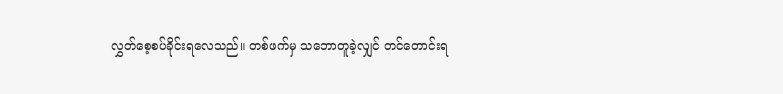လွှတ်စေ့စပ်ခိုင်းရလေသည်။ တစ်ဖက်မှ သဘောတူခဲ့လျှင် တင်တောင်းရ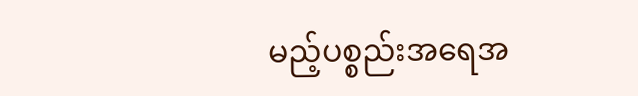မည့်ပစ္စည်းအရေအ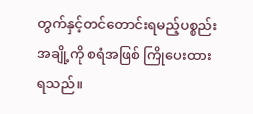တွက်နှင့်တင်တောင်းရမည့်ပစ္စည်းအချို့ကို စရံအဖြစ် ကြိုပေးထား ရသည်။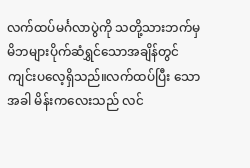လက်ထပ်မင်္ဂလာပွဲကို သတို့သားဘက်မှ မိဘများပိုက်ဆံရွှင်သောအချိန်တွင်ကျင်းပလေ့ရှိသည်။လက်ထပ်ပြီး သောအခါ မိန်းကလေးသည် လင်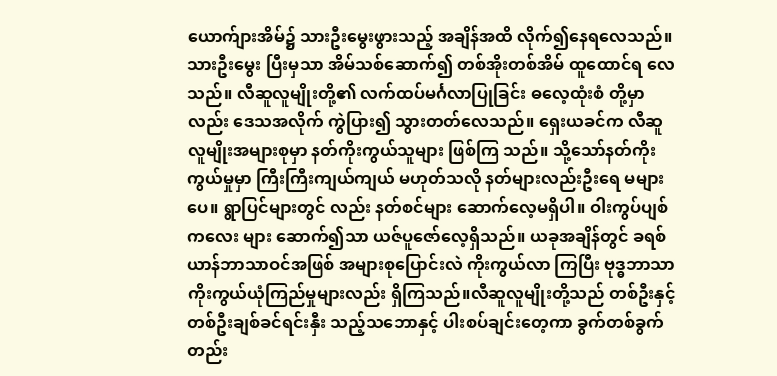ယောက်ျားအိမ်၌ သားဦးမွေးဖွားသည့် အချိန်အထိ လိုက်၍နေရလေသည်။ သားဦးမွေး ပြီးမှသာ အိမ်သစ်ဆောက်၍ တစ်အိုးတစ်အိမ် ထူထောင်ရ လေ သည်။ လီဆူလူမျိုးတို့၏ လက်ထပ်မင်္ဂလာပြုခြင်း ဓလေ့ထုံးစံ တို့မှာလည်း ဒေသအလိုက် ကွဲပြား၍ သွားတတ်လေသည်။ ရှေးယခင်က လီဆူလူမျိုးအများစုမှာ နတ်ကိုးကွယ်သူများ ဖြစ်ကြ သည်။ သို့သော်နတ်ကိုးကွယ်မှုမှာ ကြီးကြီးကျယ်ကျယ် မဟုတ်သလို နတ်များလည်းဦးရေ မများပေ။ ရွာပြင်များတွင် လည်း နတ်စင်များ ဆောက်လေ့မရှိပါ။ ဝါးကွပ်ပျစ်ကလေး များ ဆောက်၍သာ ယဇ်ပူဇော်လေ့ရှိသည်။ ယခုအချိန်တွင် ခရစ်ယာန်ဘာသာဝင်အဖြစ် အများစုပြောင်းလဲ ကိုးကွယ်လာ ကြပြီး ဗုဒ္ဓဘာသာ ကိုးကွယ်ယုံကြည်မှုများလည်း ရှိကြသည်။လီဆူလူမျိုးတို့သည် တစ်ဦးနှင့်တစ်ဦးချစ်ခင်ရင်းနှီး သည့်သဘောနှင့် ပါးစပ်ချင်းတေ့ကာ ခွက်တစ်ခွက် တည်း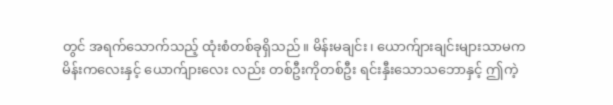တွင် အရက်သောက်သည့် ထုံးစံတစ်ခုရှိသည်။ မိန်းမချင်း၊ ယောက်ျားချင်းများသာမက မိန်းကလေးနှင့် ယောက်ျားလေး လည်း တစ်ဦးကိုတစ်ဦး ရင်းနှီးသောသဘောနှင့် ဤကဲ့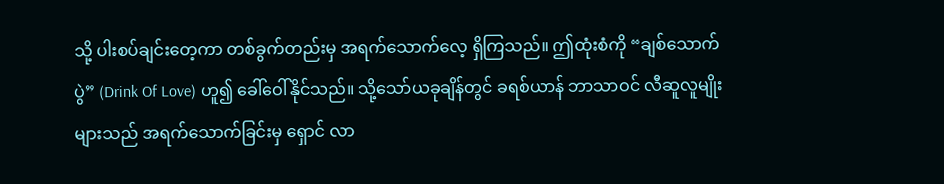သို့ ပါးစပ်ချင်းတေ့ကာ တစ်ခွက်တည်းမှ အရက်သောက်လေ့ ရှိကြသည်။ ဤထုံးစံကို “ချစ်သောက်ပွဲ” (Drink Of Love) ဟူ၍ ခေါ်ဝေါ်နိုင်သည်။ သို့သော်ယခုချိန်တွင် ခရစ်ယာန် ဘာသာဝင် လီဆူလူမျိုးများသည် အရက်သောက်ခြင်းမှ ရှောင် လာ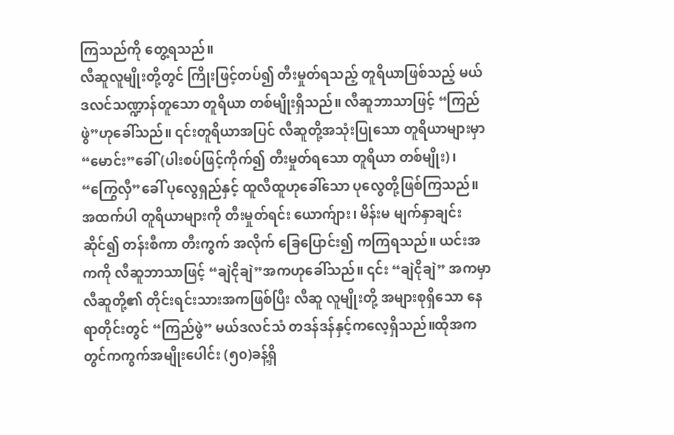ကြသည်ကို တွေ့ရသည်။
လီဆူလူမျိုးတို့တွင် ကြိုးဖြင့်တပ်၍ တီးမှုတ်ရသည့် တူရိယာဖြစ်သည့် မယ်ဒလင်သဏ္ဍာန်တူသော တူရိယာ တစ်မျိုးရှိသည်။ လီဆူဘာသာဖြင့် “ကြည်ဖွဲ”ဟုခေါ်သည်။ ၎င်းတူရိယာအပြင် လီဆူတို့အသုံးပြုသော တူရိယာများမှာ “မောင်း”ခေါ် (ပါးစပ်ဖြင့်ကိုက်၍ တီးမှုတ်ရသော တူရိယာ တစ်မျိုး)၊ “ကြွေလှီ”ခေါ် ပုလွေရှည်နှင့် ထူလီထူဟုခေါ်သော ပုလွေတို့ဖြစ်ကြသည်။ အထက်ပါ တူရိယာများကို တီးမှုတ်ရင်း ယောက်ျား၊ မိန်းမ မျက်နှာချင်းဆိုင်၍ တန်းစီကာ တီးကွက် အလိုက် ခြေပြောင်း၍ ကကြရသည်။ ယင်းအကကို လီဆူဘာသာဖြင့် “ချဲငိုချဲ”အကဟုခေါ်သည်။ ၎င်း “ချဲငိုချဲ” အကမှာ လီဆူတို့၏ တိုင်းရင်းသားအကဖြစ်ပြီး လီဆူ လူမျိုးတို့ အများစုရှိသော နေရာတိုင်းတွင် “ကြည်ဖွဲ” မယ်ဒလင်သံ တဒန်ဒန်နှင့်ကလေ့ရှိသည်။ထိုအကတွင်ကကွက်အမျိုးပေါင်း (၅၀)ခန့်ရှိ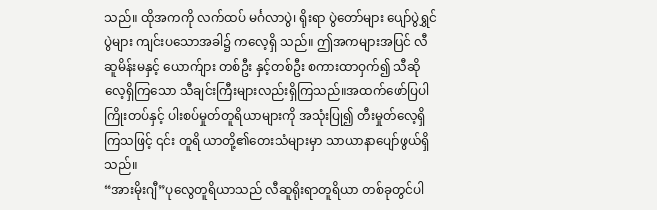သည်။ ထိုအကကို လက်ထပ် မင်္ဂလာပွဲ၊ ရိုးရာ ပွဲတော်များ ပျော်ပွဲရွှင်ပွဲများ ကျင်းပသောအခါ၌ ကလေ့ရှိ သည်။ ဤအကများအပြင် လီဆူမိန်းမနှင့် ယောက်ျား တစ်ဦး နှင့်တစ်ဦး စကားထာဝှက်၍ သီဆိုလေ့ရှိကြသော သီချင်းကြီးများလည်းရှိကြသည်။အထက်ဖော်ပြပါကြိုးတပ်နှင့် ပါးစပ်မှုတ်တူရိယာများကို အသုံးပြု၍ တီးမှုတ်လေ့ရှိကြသဖြင့် ၎င်း တူရိ ယာတို့၏တေးသံများမှာ သာယာနာပျော်ဖွယ်ရှိသည်။
“အားမိုးဂျီ”ပုလွေတူရိယာသည် လီဆူရိုးရာတူရိယာ တစ်ခုတွင်ပါ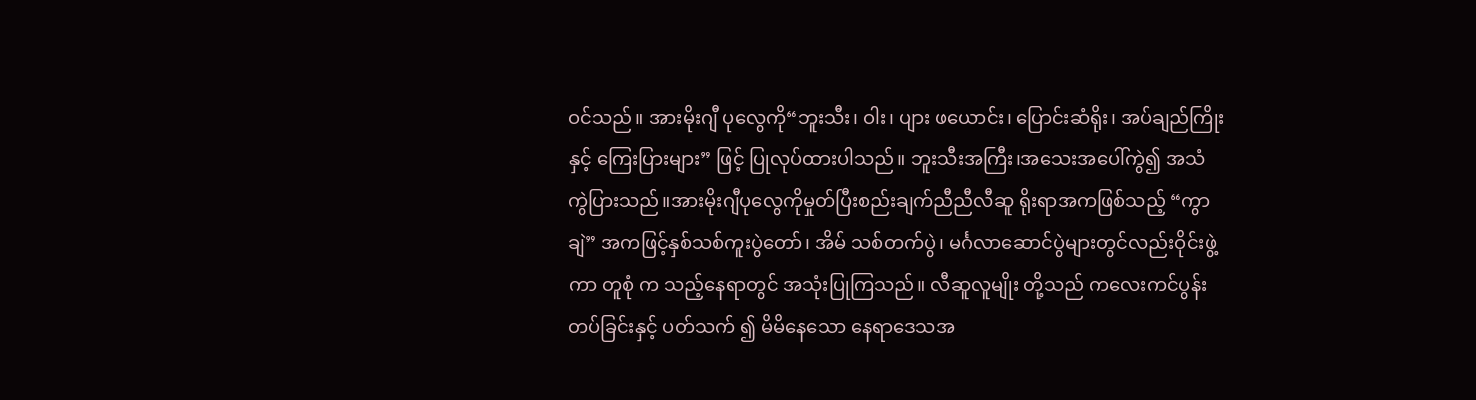ဝင်သည်။ အားမိုးဂျီ ပုလွေကို“ဘူးသီး၊ ဝါး၊ ပျား ဖယောင်း၊ ပြောင်းဆံရိုး၊ အပ်ချည်ကြိုးနှင့် ကြေးပြားများ” ဖြင့် ပြုလုပ်ထားပါသည်။ ဘူးသီးအကြီး၊အသေးအပေါ်ကွဲ၍ အသံ ကွဲပြားသည်။အားမိုးဂျီပုလွေကိုမှုတ်ပြီးစည်းချက်ညီညီလီဆူ ရိုးရာအကဖြစ်သည့် “ကွာချဲ” အကဖြင့်နှစ်သစ်ကူးပွဲတော်၊ အိမ် သစ်တက်ပွဲ၊ မင်္ဂလာဆောင်ပွဲများတွင်လည်းဝိုင်းဖွဲ့ကာ တူစုံ က သည့်နေရာတွင် အသုံးပြုကြသည်။ လီဆူလူမျိုး တို့သည် ကလေးကင်ပွန်းတပ်ခြင်းနှင့် ပတ်သက် ၍ မိမိနေသော နေရာဒေသအ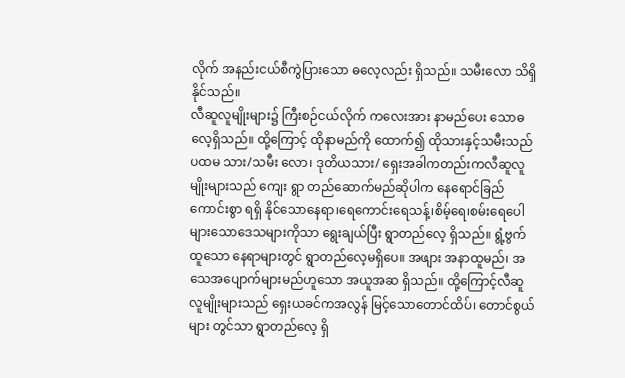လိုက် အနည်းငယ်စီကွဲပြားသော ဓလေ့လည်း ရှိသည်။ သမီးလော သိရှိနိုင်သည်။
လီဆူလူမျိုးများ၌ ကြီးစဉ်ငယ်လိုက် ကလေးအား နာမည်ပေး သောဓလေ့ရှိသည်။ ထို့ကြောင့် ထိုနာမည်ကို ထောက်၍ ထိုသားနှင့်သမီးသည်ပထမ သား/သမီး လော၊ ဒုတိယသား/ ရှေးအခါကတည်းကလီဆူလူမျိုးများသည် ကျေး ရွာ တည်ဆောက်မည်ဆိုပါက နေရောင်ခြည်ကောင်းစွာ ရရှိ နိုင်သောနေရာ၊ရေကောင်းရေသန့်၊စိမ့်ရေ၊စမ်းရေပေါများသောဒေသများကိုသာ ရွေးချယ်ပြီး ရွာတည်လေ့ ရှိသည်။ ရွံ့ဗွက်ထူသော နေရာများတွင် ရွာတည်လေ့မရှိပေ။ အဖျား အနာထူမည်၊ အသေအပျောက်များမည်ဟူသော အယူအဆ ရှိသည်။ ထို့ကြောင့်လီဆူလူမျိုးများသည် ရှေးယခင်ကအလွန် မြင့်သောတောင်ထိပ်၊ တောင်စွယ်များ တွင်သာ ရွာတည်လေ့ ရှိ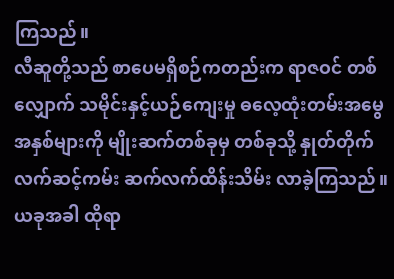ကြသည်။
လီဆူတို့သည် စာပေမရှိစဉ်ကတည်းက ရာဇဝင် တစ်လျှောက် သမိုင်းနှင့်ယဉ်ကျေးမှု ဓလေ့ထုံးတမ်းအမွေ အနှစ်များကို မျိုးဆက်တစ်ခုမှ တစ်ခုသို့ နှုတ်တိုက် လက်ဆင့်ကမ်း ဆက်လက်ထိန်းသိမ်း လာခဲ့ကြသည်။ ယခုအခါ ထိုရာ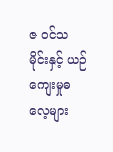ဇ ဝင်သမိုင်းနှင့် ယဉ်ကျေးမှုဓလေ့များ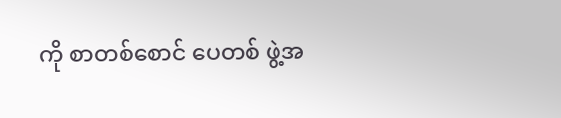ကို စာတစ်စောင် ပေတစ် ဖွဲ့အ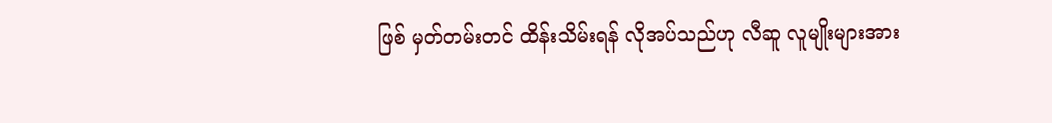ဖြစ် မှတ်တမ်းတင် ထိန်းသိမ်းရန် လိုအပ်သည်ဟု လီဆူ လူမျိုးများအား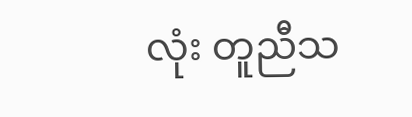လုံး တူညီသ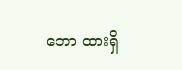ဘော ထားရှိ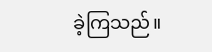ခဲ့ကြသည်။